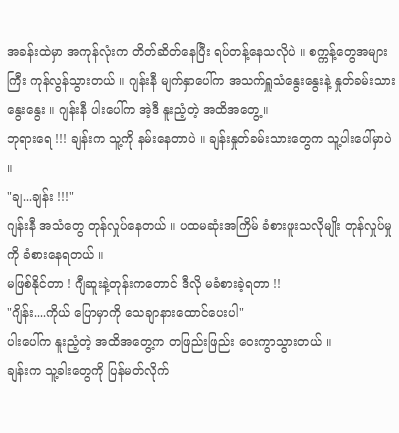အခန်းထဲမှာ အကုန်လုံးက တိတ်ဆိတ်နေပြီး ရပ်တန့်နေသလိုပဲ ။ စက္ကန့်တွေအများကြီး ကုန်လွန်သွားတယ် ။ ဂျန်းနီ မျက်နှာပေါ်က အသက်ရှူသံနွေးနွေးနဲ့ နှုတ်ခမ်းသားနွေးနွေး ။ ဂျန်းနီ ပါးပေါ်က အဲ့ဒီ နူးညံ့တဲ့ အထိအတွေ့ ။
ဘုရားရေ !!! ချန်းက သူ့ကို နမ်းနေတာပဲ ။ ချန်းနှုတ်ခမ်းသားတွေက သူ့ပါးပေါ်မှာပဲ ။
"ချ...ချန်း !!!"
ဂျန်းနီ အသံတွေ တုန်လှုပ်နေတယ် ။ ပထမဆုံးအကြိမ် ခံစားဖူးသလိုမျိုး တုန်လှုပ်မှုကို ခံစားနေရတယ် ။
မဖြစ်နိုင်တာ ! ဂျီဆူးနဲ့တုန်းကတောင် ဒီလို မခံစားခဲ့ရတာ !!
"ဂျိန်း....ကိုယ် ပြောမှာကို သေချာနားထောင်ပေးပါ"
ပါးပေါ်က နူးညံ့တဲ့ အထိအတွေ့က တဖြည်းဖြည်း ဝေးကွာသွားတယ် ။
ချန်းက သူ့ခါးတွေကို ပြန်မတ်လိုက်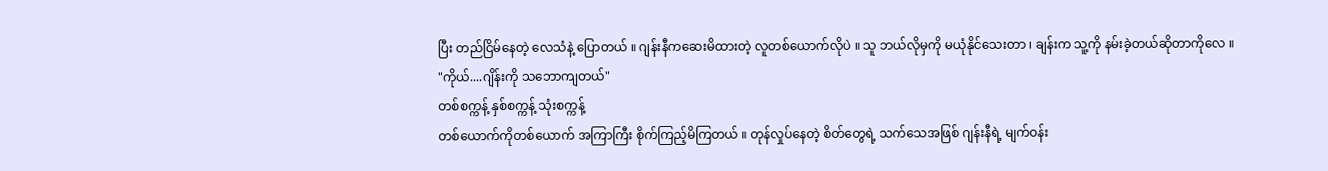ပြီး တည်ငြိမ်နေတဲ့ လေသံနဲ့ ပြောတယ် ။ ဂျန်းနီကဆေးမိထားတဲ့ လူတစ်ယောက်လိုပဲ ။ သူ ဘယ်လိုမှကို မယုံနိုင်သေးတာ ၊ ချန်းက သူ့ကို နမ်းခဲ့တယ်ဆိုတာကိုလေ ။
"ကိုယ်....ဂျိန်းကို သဘောကျတယ်"
တစ်စက္ကန့် နှစ်စက္ကန့် သုံးစက္ကန့်
တစ်ယောက်ကိုတစ်ယောက် အကြာကြီး စိုက်ကြည့်မိကြတယ် ။ တုန်လှုပ်နေတဲ့ စိတ်တွေရဲ့ သက်သေအဖြစ် ဂျန်းနီရဲ့ မျက်ဝန်း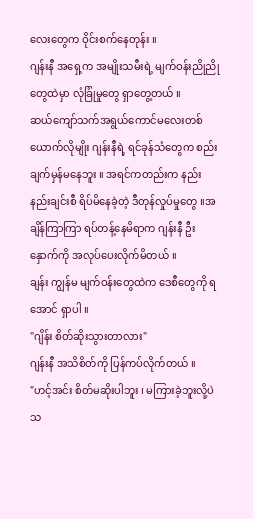လေးတွေက ဝိုင်းစက်နေတုန်း ။
ဂျန်းနီ အရှေ့က အမျိုးသမီးရဲ့ မျက်ဝန်းညိုညိုတွေထဲမှာ လုံခြုံမှုတွေ ရှာတွေ့တယ် ။
ဆယ်ကျော်သက်အရွယ်ကောင်မလေးတစ်ယောက်လိုမျိုး ဂျန်းနီရဲ့ ရင်ခုန်သံတွေက စည်းချက်မှန်မနေဘူး ။ အရင်ကတည်းက နည်းနည်းချင်းစီ ရိပ်မိနေခဲ့တဲ့ ဒီတုန်လှုပ်မှုတွေ ။အချိန်ကြာကြာ ရပ်တန့်နေမိရာက ဂျန်းနီ ဦးနှောက်ကို အလုပ်ပေးလိုက်မိတယ် ။
ချန်း ကျွန်မ မျက်ဝန်းတွေထဲက ဒေစီတွေကို ရအောင် ရှာပါ ။
"ဂျိန်း စိတ်ဆိုးသွားတာလား"
ဂျန်းနီ အသိစိတ်ကို ပြန်ကပ်လိုက်တယ် ။
"ဟင့်အင်း စိတ်မဆိုးပါဘူး ၊ မကြားခဲ့ဘူးလို့ပဲ သ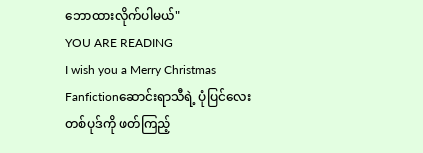ဘောထားလိုက်ပါမယ်"
YOU ARE READING
I wish you a Merry Christmas
Fanfictionဆောင်းရာသီရဲ့ ပုံပြင်လေးတစ်ပုဒ်ကို ဖတ်ကြည့်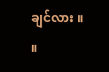ချင်လား ။ ။